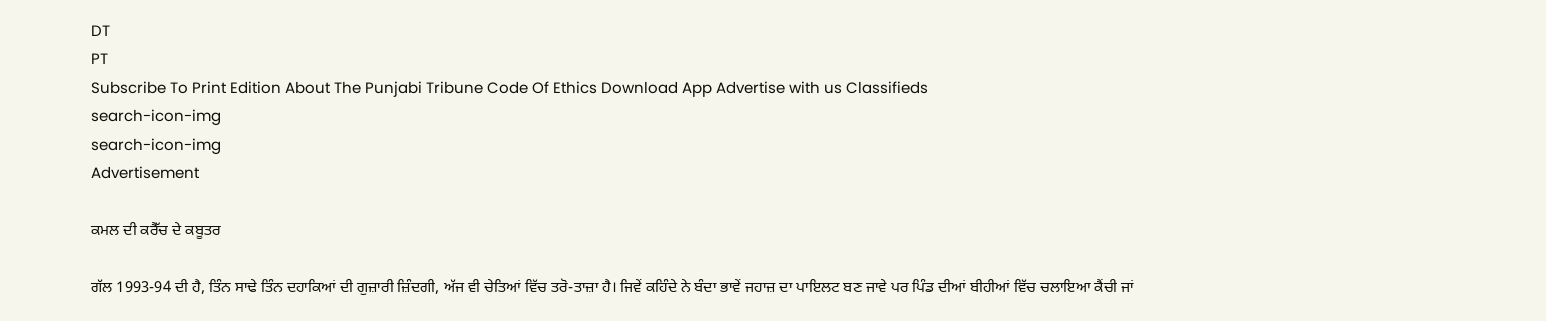DT
PT
Subscribe To Print Edition About The Punjabi Tribune Code Of Ethics Download App Advertise with us Classifieds
search-icon-img
search-icon-img
Advertisement

ਕਮਲ ਦੀ ਕਰੈੱਚ ਦੇ ਕਬੂਤਰ

ਗੱਲ 1993-94 ਦੀ ਹੈ, ਤਿੰਨ ਸਾਢੇ ਤਿੰਨ ਦਹਾਕਿਆਂ ਦੀ ਗੁਜ਼ਾਰੀ ਜ਼ਿੰਦਗੀ, ਅੱਜ ਵੀ ਚੇਤਿਆਂ ਵਿੱਚ ਤਰੋ-ਤਾਜ਼ਾ ਹੈ। ਜਿਵੇਂ ਕਹਿੰਦੇ ਨੇ ਬੰਦਾ ਭਾਵੇਂ ਜਹਾਜ਼ ਦਾ ਪਾਇਲਟ ਬਣ ਜਾਵੇ ਪਰ ਪਿੰਡ ਦੀਆਂ ਬੀਹੀਆਂ ਵਿੱਚ ਚਲਾਇਆ ਕੈਂਚੀ ਜਾਂ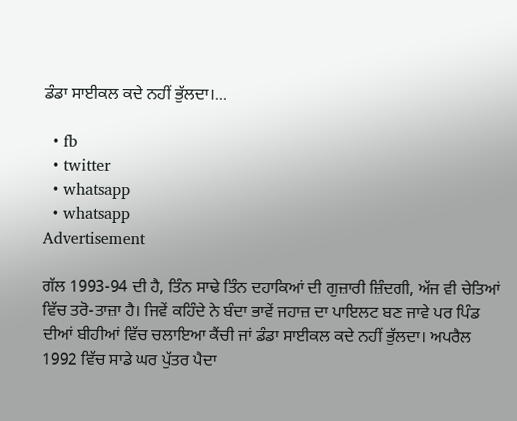ਡੰਡਾ ਸਾਈਕਲ ਕਦੇ ਨਹੀਂ ਭੁੱਲਦਾ।...

  • fb
  • twitter
  • whatsapp
  • whatsapp
Advertisement

ਗੱਲ 1993-94 ਦੀ ਹੈ, ਤਿੰਨ ਸਾਢੇ ਤਿੰਨ ਦਹਾਕਿਆਂ ਦੀ ਗੁਜ਼ਾਰੀ ਜ਼ਿੰਦਗੀ, ਅੱਜ ਵੀ ਚੇਤਿਆਂ ਵਿੱਚ ਤਰੋ-ਤਾਜ਼ਾ ਹੈ। ਜਿਵੇਂ ਕਹਿੰਦੇ ਨੇ ਬੰਦਾ ਭਾਵੇਂ ਜਹਾਜ਼ ਦਾ ਪਾਇਲਟ ਬਣ ਜਾਵੇ ਪਰ ਪਿੰਡ ਦੀਆਂ ਬੀਹੀਆਂ ਵਿੱਚ ਚਲਾਇਆ ਕੈਂਚੀ ਜਾਂ ਡੰਡਾ ਸਾਈਕਲ ਕਦੇ ਨਹੀਂ ਭੁੱਲਦਾ। ਅਪਰੈਲ 1992 ਵਿੱਚ ਸਾਡੇ ਘਰ ਪੁੱਤਰ ਪੈਦਾ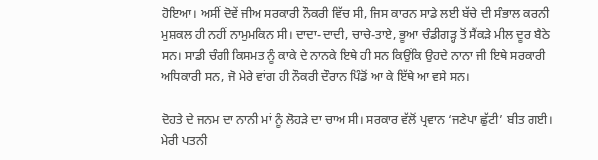ਹੋਇਆ। ਅਸੀਂ ਦੋਵੇਂ ਜੀਅ ਸਰਕਾਰੀ ਨੌਕਰੀ ਵਿੱਚ ਸੀ, ਜਿਸ ਕਾਰਨ ਸਾਡੇ ਲਈ ਬੱਚੇ ਦੀ ਸੰਭਾਲ ਕਰਨੀ ਮੁਸ਼ਕਲ ਹੀ ਨਹੀਂ ਨਾਮੁਮਕਿਨ ਸੀ। ਦਾਦਾ-ਦਾਦੀ, ਚਾਚੇ-ਤਾਏ, ਭੂਆ ਚੰਡੀਗੜ੍ਹ ਤੋਂ ਸੈਂਕੜੇ ਮੀਲ ਦੂਰ ਬੈਠੇ ਸਨ। ਸਾਡੀ ਚੰਗੀ ਕਿਸਮਤ ਨੂੰ ਕਾਕੇ ਦੇ ਨਾਨਕੇ ਇਥੇ ਹੀ ਸਨ ਕਿਉਂਕਿ ਉਹਦੇ ਨਾਨਾ ਜੀ ਇਥੇ ਸਰਕਾਰੀ ਅਧਿਕਾਰੀ ਸਨ, ਜੋ ਮੇਰੇ ਵਾਂਗ ਹੀ ਨੌਕਰੀ ਦੌਰਾਨ ਪਿੰਡੋਂ ਆ ਕੇ ਇੱਥੇ ਆ ਵਸੇ ਸਨ।

ਦੋਹਤੇ ਦੇ ਜਨਮ ਦਾ ਨਾਨੀ ਮਾਂ ਨੂੰ ਲੋਹੜੇ ਦਾ ਚਾਅ ਸੀ। ਸਰਕਾਰ ਵੱਲੋਂ ਪ੍ਰਵਾਨ ‘ਜਣੇਪਾ ਛੁੱਟੀ’ ਬੀਤ ਗਈ। ਮੇਰੀ ਪਤਨੀ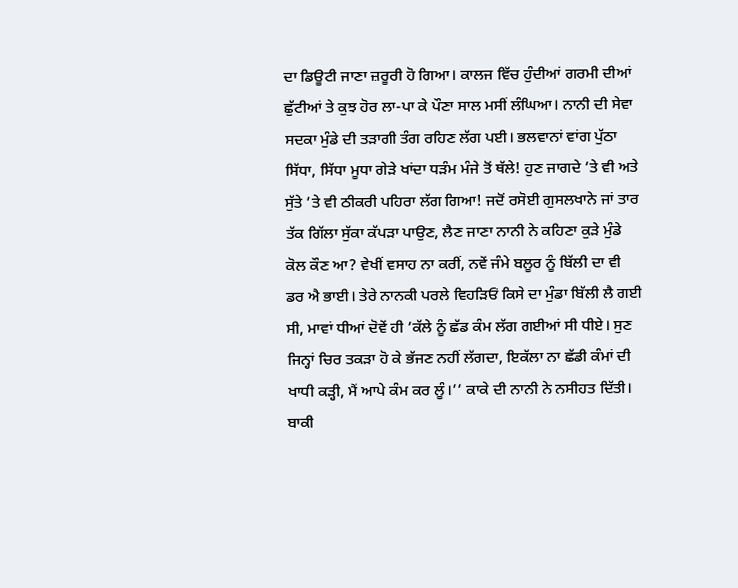ਦਾ ਡਿਊਟੀ ਜਾਣਾ ਜ਼ਰੂਰੀ ਹੋ ਗਿਆ। ਕਾਲਜ ਵਿੱਚ ਹੁੰਦੀਆਂ ਗਰਮੀ ਦੀਆਂ ਛੁੱਟੀਆਂ ਤੇ ਕੁਝ ਹੋਰ ਲਾ-ਪਾ ਕੇ ਪੌਣਾ ਸਾਲ ਮਸੀਂ ਲੰਘਿਆ। ਨਾਨੀ ਦੀ ਸੇਵਾ ਸਦਕਾ ਮੁੰਡੇ ਦੀ ਤੜਾਗੀ ਤੰਗ ਰਹਿਣ ਲੱਗ ਪਈ। ਭਲਵਾਨਾਂ ਵਾਂਗ ਪੁੱਠਾ ਸਿੱਧਾ, ਸਿੱਧਾ ਮੂਧਾ ਗੇੜੇ ਖਾਂਦਾ ਧੜੰਮ ਮੰਜੇ ਤੋਂ ਥੱਲੇ! ਹੁਣ ਜਾਗਦੇ ’ਤੇ ਵੀ ਅਤੇ ਸੁੱਤੇ ’ਤੇ ਵੀ ਠੀਕਰੀ ਪਹਿਰਾ ਲੱਗ ਗਿਆ! ਜਦੋਂ ਰਸੋਈ ਗੁਸਲਖਾਨੇ ਜਾਂ ਤਾਰ ਤੱਕ ਗਿੱਲਾ ਸੁੱਕਾ ਕੱਪੜਾ ਪਾਉਣ, ਲੈਣ ਜਾਣਾ ਨਾਨੀ ਨੇ ਕਹਿਣਾ ਕੁੜੇ ਮੁੰਡੇ ਕੋਲ ਕੌਣ ਆ? ਵੇਖੀਂ ਵਸਾਹ ਨਾ ਕਰੀਂ, ਨਵੇਂ ਜੰਮੇ ਬਲੂਰ ਨੂੰ ਬਿੱਲੀ ਦਾ ਵੀ ਡਰ ਐ ਭਾਈ। ਤੇਰੇ ਨਾਨਕੀ ਪਰਲੇ ਵਿਹੜਿਓਂ ਕਿਸੇ ਦਾ ਮੁੰਡਾ ਬਿੱਲੀ ਲੈ ਗਈ ਸੀ, ਮਾਵਾਂ ਧੀਆਂ ਦੋਵੇਂ ਹੀ ’ਕੱਲੇ ਨੂੰ ਛੱਡ ਕੰਮ ਲੱਗ ਗਈਆਂ ਸੀ ਧੀਏ। ਸੁਣ ਜਿਨ੍ਹਾਂ ਚਿਰ ਤਕੜਾ ਹੋ ਕੇ ਭੱਜਣ ਨਹੀਂ ਲੱਗਦਾ, ਇਕੱਲਾ ਨਾ ਛੱਡੀ ਕੰਮਾਂ ਦੀ ਖਾਧੀ ਕੜ੍ਹੀ, ਮੈਂ ਆਪੇ ਕੰਮ ਕਰ ਲੂੰ।’’ ਕਾਕੇ ਦੀ ਨਾਨੀ ਨੇ ਨਸੀਹਤ ਦਿੱਤੀ। ਬਾਕੀ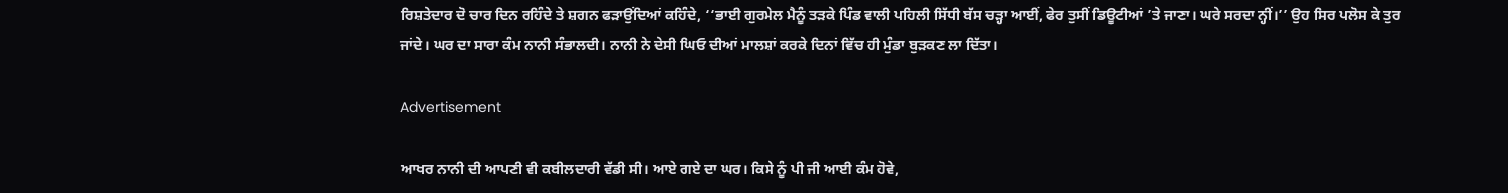ਰਿਸ਼ਤੇਦਾਰ ਦੋ ਚਾਰ ਦਿਨ ਰਹਿੰਦੇ ਤੇ ਸ਼ਗਨ ਫੜਾਉਂਦਿਆਂ ਕਹਿੰਦੇ, ‘‘ਭਾਈ ਗੁਰਮੇਲ ਮੈਨੂੰ ਤੜਕੇ ਪਿੰਡ ਵਾਲੀ ਪਹਿਲੀ ਸਿੱਧੀ ਬੱਸ ਚੜ੍ਹਾ ਆਈਂ, ਫੇਰ ਤੁਸੀਂ ਡਿਊਟੀਆਂ ’ਤੇ ਜਾਣਾ। ਘਰੇ ਸਰਦਾ ਨ੍ਹੀਂ।’’ ਉਹ ਸਿਰ ਪਲੋਸ ਕੇ ਤੁਰ ਜਾਂਦੇ। ਘਰ ਦਾ ਸਾਰਾ ਕੰਮ ਨਾਨੀ ਸੰਭਾਲਦੀ। ਨਾਨੀ ਨੇ ਦੇਸੀ ਘਿਓ ਦੀਆਂ ਮਾਲਸ਼ਾਂ ਕਰਕੇ ਦਿਨਾਂ ਵਿੱਚ ਹੀ ਮੁੰਡਾ ਬੁੜਕਣ ਲਾ ਦਿੱਤਾ।

Advertisement

ਆਖਰ ਨਾਨੀ ਦੀ ਆਪਣੀ ਵੀ ਕਬੀਲਦਾਰੀ ਵੱਡੀ ਸੀ। ਆਏ ਗਏ ਦਾ ਘਰ। ਕਿਸੇ ਨੂੰ ਪੀ ਜੀ ਆਈ ਕੰਮ ਹੋਵੇ,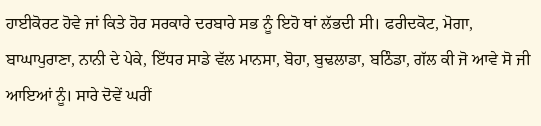ਹਾਈਕੋਰਟ ਹੋਵੇ ਜਾਂ ਕਿਤੇ ਹੋਰ ਸਰਕਾਰੇ ਦਰਬਾਰੇ ਸਭ ਨੂੰ ਇਹੋ ਥਾਂ ਲੱਭਦੀ ਸੀ। ਫਰੀਦਕੋਟ, ਮੋਗਾ, ਬਾਘਾਪੁਰਾਣਾ, ਨਾਨੀ ਦੇ ਪੇਕੇ, ਇੱਧਰ ਸਾਡੇ ਵੱਲ ਮਾਨਸਾ, ਬੋਹਾ, ਬੁਢਲਾਡਾ, ਬਠਿੰਡਾ, ਗੱਲ ਕੀ ਜੋ ਆਵੇ ਸੋ ਜੀ ਆਇਆਂ ਨੂੰ। ਸਾਰੇ ਦੋਵੇਂ ਘਰੀਂ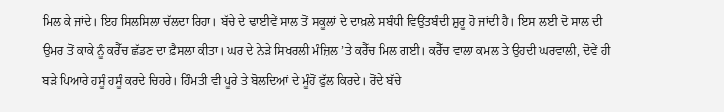ਮਿਲ ਕੇ ਜਾਂਦੇ। ਇਹ ਸਿਲਸਿਲਾ ਚੱਲਦਾ ਰਿਹਾ। ਬੱਚੇ ਦੇ ਢਾਈਵੇਂ ਸਾਲ ਤੋਂ ਸਕੂਲਾਂ ਦੇ ਦਾਖ਼ਲੇ ਸਬੰਧੀ ਵਿਉਂਤਬੰਦੀ ਸ਼ੁਰੂ ਹੋ ਜਾਂਦੀ ਹੈ। ਇਸ ਲਈ ਦੋ ਸਾਲ ਦੀ ਉਮਰ ਤੋਂ ਕਾਕੇ ਨੂੰ ਕਰੈੱਚ ਛੱਡਣ ਦਾ ਫ਼ੈਸਲਾ ਕੀਤਾ। ਘਰ ਦੇ ਨੇੜੇ ਸਿਖਰਲੀ ਮੰਜ਼ਿਲ ’ਤੇ ਕਰੈੱਚ ਮਿਲ ਗਈ। ਕਰੈੱਚ ਵਾਲਾ ਕਮਲ ਤੇ ਉਹਦੀ ਘਰਵਾਲੀ, ਦੋਵੇਂ ਹੀ ਬੜੇ ਪਿਆਰੇ ਹਸੂੰ ਹਸੂੰ ਕਰਦੇ ਚਿਹਰੇ। ਹਿੰਮਤੀ ਵੀ ਪੂਰੇ ਤੇ ਬੋਲਦਿਆਂ ਦੇ ਮੂੰਹੋਂ ਫੁੱਲ ਕਿਰਦੇ। ਰੋਂਦੇ ਬੱਚੇ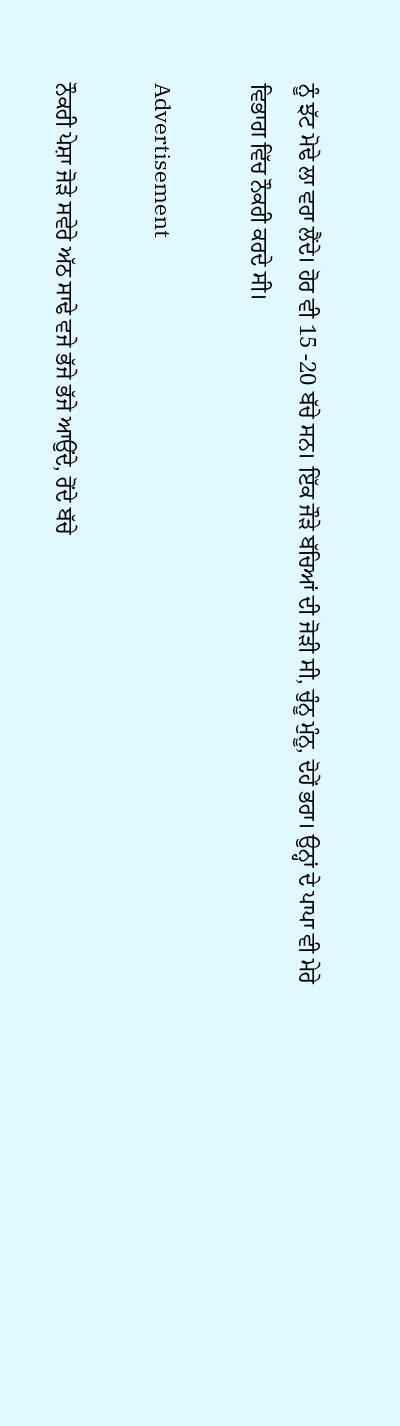ਨੂੰ ਝੱਟ ਮੋਢੇ ਲਾ ਵਰਾ ਲੈਂਦੇ। ਹੋਰ ਵੀ 15 -20 ਬੱਚੇ ਸਨ। ਇੱਕ ਜੌੜੇ ਬੱਚਿਆਂ ਦੀ ਜੋੜੀ ਸੀ, ਚੁੰਨੂ ਮੁੰਨੂ, ਦੋਹੇਂ ਭਰਾ। ਉਨ੍ਹਾਂ ਦੇ ਪਾਪਾ ਵੀ ਮੇਰੇ ਵਿਭਾਗ ਵਿੱਚ ਨੌਕਰੀ ਕਰਦੇ ਸੀ।

Advertisement

ਨੌਕਰੀ ਪੇਸ਼ਾ ਜੋੜੇ ਸਵੇਰੇ ਅੱਠ ਸਾਢੇ ਵਜੇ ਭੱਜੇ ਭੱਜੇ ਆਉਂਦੇ, ਰੋਂਦੇ ਬੱਚੇ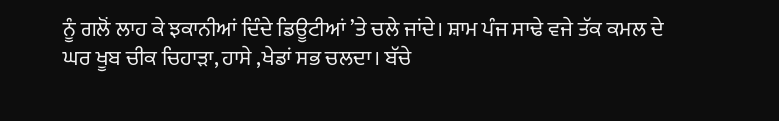ਨੂੰ ਗਲੋਂ ਲਾਹ ਕੇ ਝਕਾਨੀਆਂ ਦਿੰਦੇ ਡਿਊਟੀਆਂ ’ਤੇ ਚਲੇ ਜਾਂਦੇ। ਸ਼ਾਮ ਪੰਜ ਸਾਢੇ ਵਜੇ ਤੱਕ ਕਮਲ ਦੇ ਘਰ ਖੂਬ ਚੀਕ ਚਿਹਾੜਾ, ਹਾਸੇ ,ਖੇਡਾਂ ਸਭ ਚਲਦਾ। ਬੱਚੇ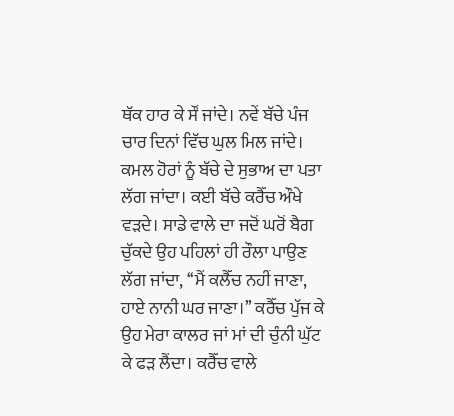ਥੱਕ ਹਾਰ ਕੇ ਸੌਂ ਜਾਂਦੇ। ਨਵੇਂ ਬੱਚੇ ਪੰਜ ਚਾਰ ਦਿਨਾਂ ਵਿੱਚ ਘੁਲ ਮਿਲ ਜਾਂਦੇ। ਕਮਲ ਹੋਰਾਂ ਨੂੰ ਬੱਚੇ ਦੇ ਸੁਭਾਅ ਦਾ ਪਤਾ ਲੱਗ ਜਾਂਦਾ। ਕਈ ਬੱਚੇ ਕਰੈੱਚ ਔਖੇ ਵੜਦੇ। ਸਾਡੇ ਵਾਲੇ ਦਾ ਜਦੋਂ ਘਰੋਂ ਬੈਗ ਚੁੱਕਦੇ ਉਹ ਪਹਿਲਾਂ ਹੀ ਰੌਲਾ ਪਾਉਣ ਲੱਗ ਜਾਂਦਾ, ‘‘ਮੈਂ ਕਲੈੱਚ ਨਹੀਂ ਜਾਣਾ, ਹਾਏ ਨਾਨੀ ਘਰ ਜਾਣਾ।’’ ਕਰੈੱਚ ਪੁੱਜ ਕੇ ਉਹ ਮੇਰਾ ਕਾਲਰ ਜਾਂ ਮਾਂ ਦੀ ਚੁੰਨੀ ਘੁੱਟ ਕੇ ਫੜ ਲੈਂਦਾ। ਕਰੈੱਚ ਵਾਲੇ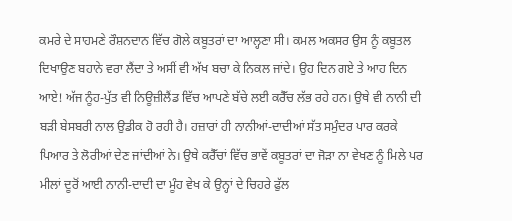ਕਮਰੇ ਦੇ ਸਾਹਮਣੇ ਰੌਸ਼ਨਦਾਨ ਵਿੱਚ ਗੋਲੇ ਕਬੂਤਰਾਂ ਦਾ ਆਲ੍ਹਣਾ ਸੀ। ਕਮਲ ਅਕਸਰ ਉਸ ਨੂੰ ਕਬੂਤਲ ਦਿਖਾਉਣ ਬਹਾਨੇ ਵਰਾ ਲੈਂਦਾ ਤੇ ਅਸੀਂ ਵੀ ਅੱਖ ਬਚਾ ਕੇ ਨਿਕਲ ਜਾਂਦੇ। ਉਹ ਦਿਨ ਗਏ ਤੇ ਆਹ ਦਿਨ ਆਏ! ਅੱਜ ਨੂੰਹ-ਪੁੱਤ ਵੀ ਨਿਊਜ਼ੀਲੈਂਡ ਵਿੱਚ ਆਪਣੇ ਬੱਚੇ ਲਈ ਕਰੈੱਚ ਲੱਭ ਰਹੇ ਹਨ। ਉਥੇ ਵੀ ਨਾਨੀ ਦੀ ਬੜੀ ਬੇਸਬਰੀ ਨਾਲ ਉਡੀਕ ਹੋ ਰਹੀ ਹੈ। ਹਜ਼ਾਰਾਂ ਹੀ ਨਾਨੀਆਂ-ਦਾਦੀਆਂ ਸੱਤ ਸਮੁੰਦਰ ਪਾਰ ਕਰਕੇ ਪਿਆਰ ਤੇ ਲੋਰੀਆਂ ਦੇਣ ਜਾਂਦੀਆਂ ਨੇ। ਉਥੇ ਕਰੈੱਚਾਂ ਵਿੱਚ ਭਾਵੇਂ ਕਬੂਤਰਾਂ ਦਾ ਜੋੜਾ ਨਾ ਵੇਖਣ ਨੂੰ ਮਿਲੇ ਪਰ ਮੀਲਾਂ ਦੂਰੋਂ ਆਈ ਨਾਨੀ-ਦਾਦੀ ਦਾ ਮੂੰਹ ਵੇਖ ਕੇ ਉਨ੍ਹਾਂ ਦੇ ਚਿਹਰੇ ਫੁੱਲ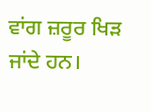ਵਾਂਗ ਜ਼ਰੂਰ ਖਿੜ ਜਾਂਦੇ ਹਨ।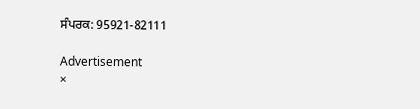ਸੰਪਰਕ: 95921-82111

Advertisement
×